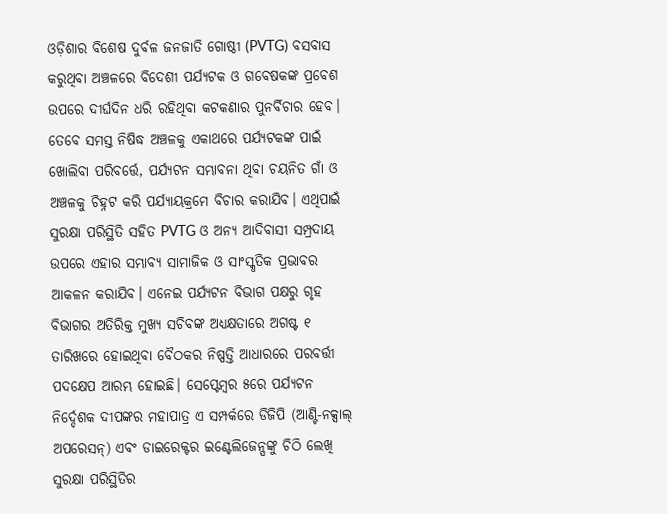ଓଡ଼ିଶାର ବିଶେଷ ଦୁର୍ବଳ ଜନଜାତି ଗୋଷ୍ଠୀ (PVTG) ବସବାସ କରୁଥିବା ଅଞ୍ଚଳରେ ବିଦେଶୀ ପର୍ଯ୍ୟଟକ ଓ ଗବେଷକଙ୍କ ପ୍ରବେଶ ଉପରେ ଦୀର୍ଘଦିନ ଧରି ରହିଥିବା କଟକଣାର ପୁନର୍ବିଚାର ହେବ। ତେବେ ସମସ୍ତ ନିଷିଦ୍ଧ ଅଞ୍ଚଳକୁ ଏକାଥରେ ପର୍ଯ୍ୟଟକଙ୍କ ପାଇଁ ଖୋଲିବା ପରିବର୍ତ୍ତେ, ପର୍ଯ୍ୟଟନ ସମ୍ଭାବନା ଥିବା ଚୟନିତ ଗାଁ ଓ ଅଞ୍ଚଳକୁ ଚିହ୍ନଟ କରି ପର୍ଯ୍ୟାୟକ୍ରମେ ବିଚାର କରାଯିବ। ଏଥିପାଇଁ ସୁରକ୍ଷା ପରିସ୍ଥିତି ସହିତ PVTG ଓ ଅନ୍ୟ ଆଦିବାସୀ ସମ୍ପ୍ରଦାୟ ଉପରେ ଏହାର ସମ୍ଭାବ୍ୟ ସାମାଜିକ ଓ ସାଂସ୍କୃତିକ ପ୍ରଭାବର ଆକଳନ କରାଯିବ। ଏନେଇ ପର୍ଯ୍ୟଟନ ବିଭାଗ ପକ୍ଷରୁ ଗୃହ ବିଭାଗର ଅତିରିକ୍ତ ମୁଖ୍ୟ ସଚିବଙ୍କ ଅଧ୍ୟକ୍ଷତାରେ ଅଗଷ୍ଟ ୧ ତାରିଖରେ ହୋଇଥିବା ବୈଠକର ନିଷ୍ପତ୍ତି ଆଧାରରେ ପରବର୍ତ୍ତୀ ପଦକ୍ଷେପ ଆରମ୍ଭ ହୋଇଛି। ସେପ୍ଟେମ୍ବର ୫ରେ ପର୍ଯ୍ୟଟନ ନିର୍ଦ୍ଦେଶକ ଦୀପଙ୍କର ମହାପାତ୍ର ଏ ସମ୍ପର୍କରେ ଡିଜିପି (ଆଣ୍ଟି-ନକ୍ସାଲ୍ ଅପରେସନ୍) ଏବଂ ଡାଇରେକ୍ଟର ଇଣ୍ଟେଲିଜେନ୍ସଙ୍କୁ ଚିଠି ଲେଖି ସୁରକ୍ଷା ପରିସ୍ଥିତିର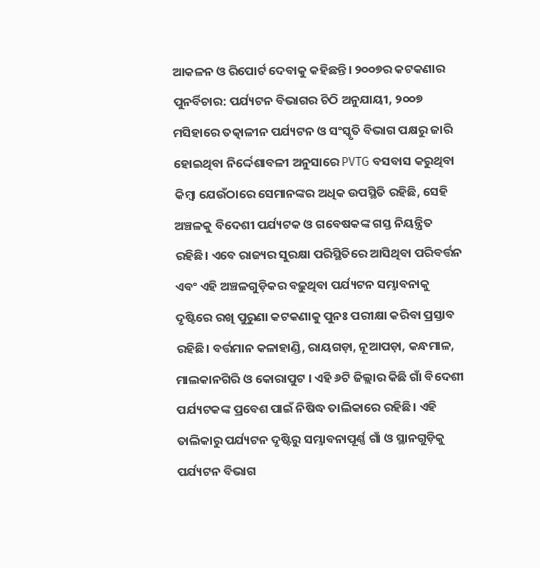ଆକଳନ ଓ ରିପୋର୍ଟ ଦେବାକୁ କହିଛନ୍ତି। ୨୦୦୭ର କଟକଣାର ପୁନର୍ବିଚାର: ପର୍ଯ୍ୟଟନ ବିଭାଗର ଚିଠି ଅନୁଯାୟୀ, ୨୦୦୭ ମସିହାରେ ତତ୍କାଳୀନ ପର୍ଯ୍ୟଟନ ଓ ସଂସ୍କୃତି ବିଭାଗ ପକ୍ଷରୁ ଜାରି ହୋଇଥିବା ନିର୍ଦ୍ଦେଶାବଳୀ ଅନୁସାରେ PVTG ବସବାସ କରୁଥିବା କିମ୍ବା ଯେଉଁଠାରେ ସେମାନଙ୍କର ଅଧିକ ଉପସ୍ଥିତି ରହିଛି, ସେହି ଅଞ୍ଚଳକୁ ବିଦେଶୀ ପର୍ଯ୍ୟଟକ ଓ ଗବେଷକଙ୍କ ଗସ୍ତ ନିୟନ୍ତ୍ରିତ ରହିଛି। ଏବେ ରାଜ୍ୟର ସୁରକ୍ଷା ପରିସ୍ଥିତିରେ ଆସିଥିବା ପରିବର୍ତ୍ତନ ଏବଂ ଏହି ଅଞ୍ଚଳଗୁଡ଼ିକର ବଢ଼ୁଥିବା ପର୍ଯ୍ୟଟନ ସମ୍ଭାବନାକୁ ଦୃଷ୍ଟିରେ ରଖି ପୁରୁଣା କଟକଣାକୁ ପୁନଃ ପରୀକ୍ଷା କରିବା ପ୍ରସ୍ତାବ ରହିଛି। ବର୍ତ୍ତମାନ କଳାହାଣ୍ଡି, ରାୟଗଡ଼ା, ନୂଆପଡ଼ା, କନ୍ଧମାଳ, ମାଲକାନଗିରି ଓ କୋରାପୁଟ । ଏହି ୬ଟି ଜିଲ୍ଲାର କିଛି ଗାଁ ବିଦେଶୀ ପର୍ଯ୍ୟଟକଙ୍କ ପ୍ରବେଶ ପାଇଁ ନିଷିଦ୍ଧ ତାଲିକାରେ ରହିଛି। ଏହି ତାଲିକାରୁ ପର୍ଯ୍ୟଟନ ଦୃଷ୍ଟିରୁ ସମ୍ଭାବନାପୂର୍ଣ୍ଣ ଗାଁ ଓ ସ୍ଥାନଗୁଡ଼ିକୁ ପର୍ଯ୍ୟଟନ ବିଭାଗ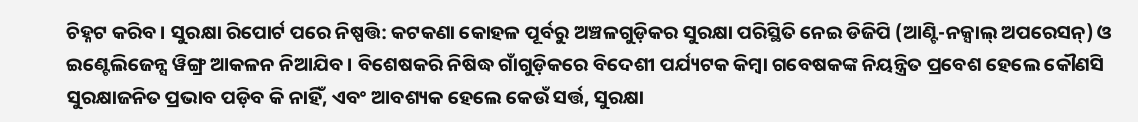ଚିହ୍ନଟ କରିବ। ସୁରକ୍ଷା ରିପୋର୍ଟ ପରେ ନିଷ୍ପତ୍ତି: କଟକଣା କୋହଳ ପୂର୍ବରୁ ଅଞ୍ଚଳଗୁଡ଼ିକର ସୁରକ୍ଷା ପରିସ୍ଥିତି ନେଇ ଡିଜିପି (ଆଣ୍ଟି-ନକ୍ସାଲ୍ ଅପରେସନ୍) ଓ ଇଣ୍ଟେଲିଜେନ୍ସ ୱିଙ୍ଗ୍ର ଆକଳନ ନିଆଯିବ। ବିଶେଷକରି ନିଷିଦ୍ଧ ଗାଁଗୁଡ଼ିକରେ ବିଦେଶୀ ପର୍ଯ୍ୟଟକ କିମ୍ବା ଗବେଷକଙ୍କ ନିୟନ୍ତ୍ରିତ ପ୍ରବେଶ ହେଲେ କୌଣସି ସୁରକ୍ଷାଜନିତ ପ୍ରଭାବ ପଡ଼ିବ କି ନାହିଁ, ଏବଂ ଆବଶ୍ୟକ ହେଲେ କେଉଁ ସର୍ତ୍ତ, ସୁରକ୍ଷା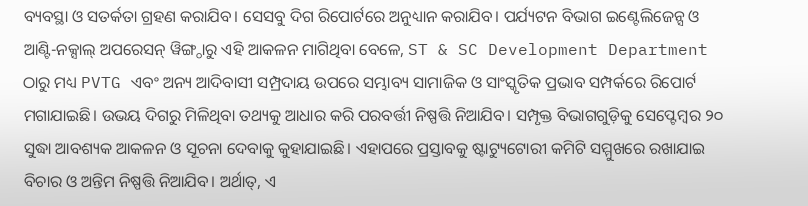ବ୍ୟବସ୍ଥା ଓ ସତର୍କତା ଗ୍ରହଣ କରାଯିବ। ସେସବୁ ଦିଗ ରିପୋର୍ଟରେ ଅନୁଧ୍ୟାନ କରାଯିବ। ପର୍ଯ୍ୟଟନ ବିଭାଗ ଇଣ୍ଟେଲିଜେନ୍ସ ଓ ଆଣ୍ଟି-ନକ୍ସାଲ୍ ଅପରେସନ୍ ୱିଙ୍ଗ୍ଠାରୁ ଏହି ଆକଳନ ମାଗିଥିବା ବେଳେ, ST & SC Development Department ଠାରୁ ମଧ୍ୟ PVTG ଏବଂ ଅନ୍ୟ ଆଦିବାସୀ ସମ୍ପ୍ରଦାୟ ଉପରେ ସମ୍ଭାବ୍ୟ ସାମାଜିକ ଓ ସାଂସ୍କୃତିକ ପ୍ରଭାବ ସମ୍ପର୍କରେ ରିପୋର୍ଟ ମଗାଯାଇଛି। ଉଭୟ ଦିଗରୁ ମିଳିଥିବା ତଥ୍ୟକୁ ଆଧାର କରି ପରବର୍ତ୍ତୀ ନିଷ୍ପତ୍ତି ନିଆଯିବ। ସମ୍ପୃକ୍ତ ବିଭାଗଗୁଡ଼ିକୁ ସେପ୍ଟେମ୍ବର ୨୦ ସୁଦ୍ଧା ଆବଶ୍ୟକ ଆକଳନ ଓ ସୂଚନା ଦେବାକୁ କୁହାଯାଇଛି। ଏହାପରେ ପ୍ରସ୍ତାବକୁ ଷ୍ଟାଟ୍ୟୁଟୋରୀ କମିଟି ସମ୍ମୁଖରେ ରଖାଯାଇ ବିଚାର ଓ ଅନ୍ତିମ ନିଷ୍ପତ୍ତି ନିଆଯିବ। ଅର୍ଥାତ୍, ଏ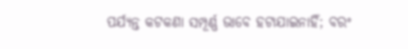ପର୍ଯ୍ୟନ୍ତ କଟକଣା ସମ୍ପୂର୍ଣ୍ଣ ଭାବେ ହଟାଯାଇନାହିଁ; ବରଂ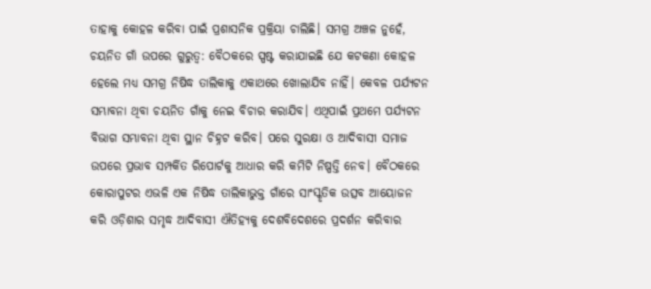ତାହାକୁ କୋହଳ କରିବା ପାଇଁ ପ୍ରଶାସନିକ ପ୍ରକ୍ରିୟା ଚାଲିଛି। ସମଗ୍ର ଅଞ୍ଚଳ ନୁହେଁ, ଚୟନିତ ଗାଁ ଉପରେ ଗୁରୁତ୍ୱ: ବୈଠକରେ ସ୍ପଷ୍ଟ କରାଯାଇଛି ଯେ କଟକଣା କୋହଳ ହେଲେ ମଧ୍ୟ ସମଗ୍ର ନିଷିଦ୍ଧ ତାଲିକାକୁ ଏକାଥରେ ଖୋଲାଯିବ ନାହିଁ। କେବଳ ପର୍ଯ୍ୟଟନ ସମ୍ଭାବନା ଥିବା ଚୟନିତ ଗାଁକୁ ନେଇ ବିଚାର କରାଯିବ। ଏଥିପାଇଁ ପ୍ରଥମେ ପର୍ଯ୍ୟଟନ ବିଭାଗ ସମ୍ଭାବନା ଥିବା ସ୍ଥାନ ଚିହ୍ନଟ କରିବ। ପରେ ସୁରକ୍ଷା ଓ ଆଦିବାସୀ ସମାଜ ଉପରେ ପ୍ରଭାବ ସମ୍ପର୍କିତ ରିପୋର୍ଟକୁ ଆଧାର କରି କମିଟି ନିଷ୍ପତ୍ତି ନେବ। ବୈଠକରେ କୋରାପୁଟର ଏଭଳି ଏକ ନିଷିଦ୍ଧ ତାଲିକାଭୁକ୍ତ ଗାଁରେ ସାଂସ୍କୃତିକ ଉତ୍ସବ ଆୟୋଜନ କରି ଓଡ଼ିଶାର ସମୃଦ୍ଧ ଆଦିବାସୀ ଐତିହ୍ୟକୁ ଦେଶବିଦେଶରେ ପ୍ରଦର୍ଶନ କରିବାର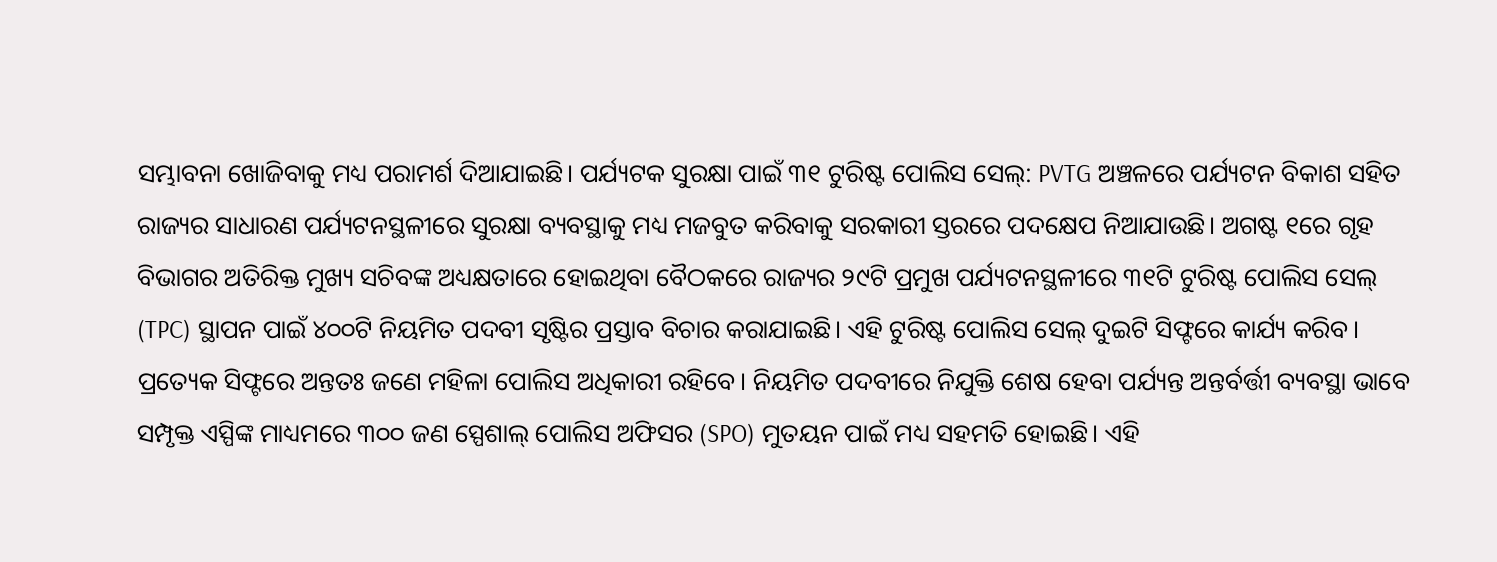ସମ୍ଭାବନା ଖୋଜିବାକୁ ମଧ୍ୟ ପରାମର୍ଶ ଦିଆଯାଇଛି। ପର୍ଯ୍ୟଟକ ସୁରକ୍ଷା ପାଇଁ ୩୧ ଟୁରିଷ୍ଟ ପୋଲିସ ସେଲ୍: PVTG ଅଞ୍ଚଳରେ ପର୍ଯ୍ୟଟନ ବିକାଶ ସହିତ ରାଜ୍ୟର ସାଧାରଣ ପର୍ଯ୍ୟଟନସ୍ଥଳୀରେ ସୁରକ୍ଷା ବ୍ୟବସ୍ଥାକୁ ମଧ୍ୟ ମଜବୁତ କରିବାକୁ ସରକାରୀ ସ୍ତରରେ ପଦକ୍ଷେପ ନିଆଯାଉଛି। ଅଗଷ୍ଟ ୧ରେ ଗୃହ ବିଭାଗର ଅତିରିକ୍ତ ମୁଖ୍ୟ ସଚିବଙ୍କ ଅଧ୍ୟକ୍ଷତାରେ ହୋଇଥିବା ବୈଠକରେ ରାଜ୍ୟର ୨୯ଟି ପ୍ରମୁଖ ପର୍ଯ୍ୟଟନସ୍ଥଳୀରେ ୩୧ଟି ଟୁରିଷ୍ଟ ପୋଲିସ ସେଲ୍ (TPC) ସ୍ଥାପନ ପାଇଁ ୪୦୦ଟି ନିୟମିତ ପଦବୀ ସୃଷ୍ଟିର ପ୍ରସ୍ତାବ ବିଚାର କରାଯାଇଛି। ଏହି ଟୁରିଷ୍ଟ ପୋଲିସ ସେଲ୍ ଦୁଇଟି ସିଫ୍ଟରେ କାର୍ଯ୍ୟ କରିବ। ପ୍ରତ୍ୟେକ ସିଫ୍ଟରେ ଅନ୍ତତଃ ଜଣେ ମହିଳା ପୋଲିସ ଅଧିକାରୀ ରହିବେ। ନିୟମିତ ପଦବୀରେ ନିଯୁକ୍ତି ଶେଷ ହେବା ପର୍ଯ୍ୟନ୍ତ ଅନ୍ତର୍ବର୍ତ୍ତୀ ବ୍ୟବସ୍ଥା ଭାବେ ସମ୍ପୃକ୍ତ ଏସ୍ପିଙ୍କ ମାଧ୍ୟମରେ ୩୦୦ ଜଣ ସ୍ପେଶାଲ୍ ପୋଲିସ ଅଫିସର (SPO) ମୁତୟନ ପାଇଁ ମଧ୍ୟ ସହମତି ହୋଇଛି। ଏହି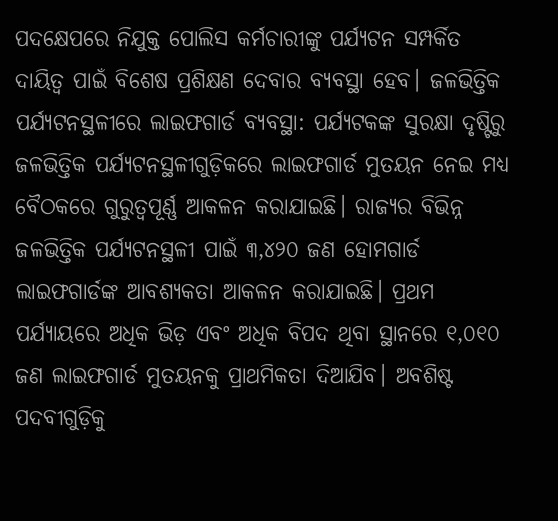ପଦକ୍ଷେପରେ ନିଯୁକ୍ତ ପୋଲିସ କର୍ମଚାରୀଙ୍କୁ ପର୍ଯ୍ୟଟନ ସମ୍ପର୍କିତ ଦାୟିତ୍ୱ ପାଇଁ ବିଶେଷ ପ୍ରଶିକ୍ଷଣ ଦେବାର ବ୍ୟବସ୍ଥା ହେବ। ଜଳଭିତ୍ତିକ ପର୍ଯ୍ୟଟନସ୍ଥଳୀରେ ଲାଇଫଗାର୍ଡ ବ୍ୟବସ୍ଥା: ପର୍ଯ୍ୟଟକଙ୍କ ସୁରକ୍ଷା ଦୃଷ୍ଟିରୁ ଜଳଭିତ୍ତିକ ପର୍ଯ୍ୟଟନସ୍ଥଳୀଗୁଡ଼ିକରେ ଲାଇଫଗାର୍ଡ ମୁତୟନ ନେଇ ମଧ୍ୟ ବୈଠକରେ ଗୁରୁତ୍ୱପୂର୍ଣ୍ଣ ଆକଳନ କରାଯାଇଛି। ରାଜ୍ୟର ବିଭିନ୍ନ ଜଳଭିତ୍ତିକ ପର୍ଯ୍ୟଟନସ୍ଥଳୀ ପାଇଁ ୩,୪୨୦ ଜଣ ହୋମଗାର୍ଡ ଲାଇଫଗାର୍ଡଙ୍କ ଆବଶ୍ୟକତା ଆକଳନ କରାଯାଇଛି। ପ୍ରଥମ ପର୍ଯ୍ୟାୟରେ ଅଧିକ ଭିଡ଼ ଏବଂ ଅଧିକ ବିପଦ ଥିବା ସ୍ଥାନରେ ୧,୦୧୦ ଜଣ ଲାଇଫଗାର୍ଡ ମୁତୟନକୁ ପ୍ରାଥମିକତା ଦିଆଯିବ। ଅବଶିଷ୍ଟ ପଦବୀଗୁଡ଼ିକୁ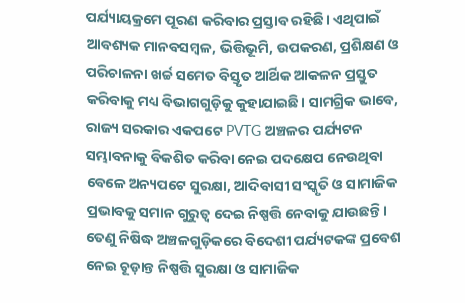ପର୍ଯ୍ୟାୟକ୍ରମେ ପୂରଣ କରିବାର ପ୍ରସ୍ତାବ ରହିଛି। ଏଥିପାଇଁ ଆବଶ୍ୟକ ମାନବସମ୍ବଳ, ଭିତ୍ତିଭୂମି, ଉପକରଣ, ପ୍ରଶିକ୍ଷଣ ଓ ପରିଚାଳନା ଖର୍ଚ୍ଚ ସମେତ ବିସ୍ତୃତ ଆର୍ଥିକ ଆକଳନ ପ୍ରସ୍ତୁତ କରିବାକୁ ମଧ୍ୟ ବିଭାଗଗୁଡ଼ିକୁ କୁହାଯାଇଛି। ସାମଗ୍ରିକ ଭାବେ, ରାଜ୍ୟ ସରକାର ଏକପଟେ PVTG ଅଞ୍ଚଳର ପର୍ଯ୍ୟଟନ ସମ୍ଭାବନାକୁ ବିକଶିତ କରିବା ନେଇ ପଦକ୍ଷେପ ନେଉଥିବା ବେଳେ ଅନ୍ୟପଟେ ସୁରକ୍ଷା, ଆଦିବାସୀ ସଂସ୍କୃତି ଓ ସାମାଜିକ ପ୍ରଭାବକୁ ସମାନ ଗୁରୁତ୍ୱ ଦେଇ ନିଷ୍ପତ୍ତି ନେବାକୁ ଯାଉଛନ୍ତି। ତେଣୁ ନିଷିଦ୍ଧ ଅଞ୍ଚଳଗୁଡ଼ିକରେ ବିଦେଶୀ ପର୍ଯ୍ୟଟକଙ୍କ ପ୍ରବେଶ ନେଇ ଚୂଡ଼ାନ୍ତ ନିଷ୍ପତ୍ତି ସୁରକ୍ଷା ଓ ସାମାଜିକ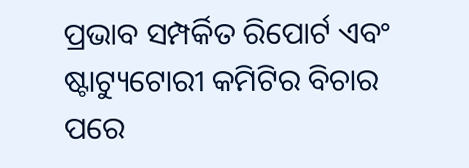ପ୍ରଭାବ ସମ୍ପର୍କିତ ରିପୋର୍ଟ ଏବଂ ଷ୍ଟାଟ୍ୟୁଟୋରୀ କମିଟିର ବିଚାର ପରେ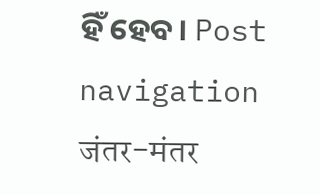ହିଁ ହେବ। Post navigation जंतर-मंतर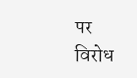पर विरोध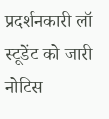प्रदर्शनकारी लॉ स्टूडेंट को जारी नोटिस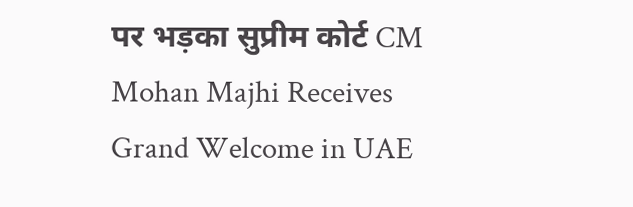पर भड़का सुप्रीम कोर्ट CM Mohan Majhi Receives Grand Welcome in UAE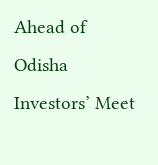Ahead of Odisha Investors’ Meet